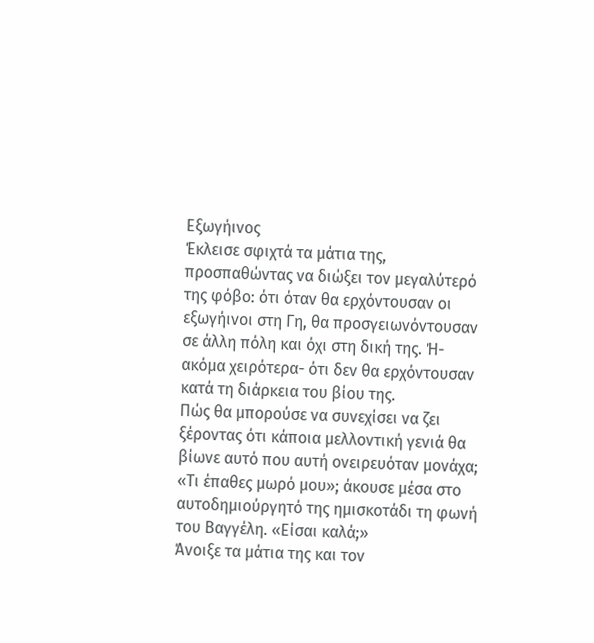Εξωγήινος
Έκλεισε σφιχτά τα μάτια της, προσπαθώντας να διώξει τον μεγαλύτερό της φόβο: ότι όταν θα ερχόντουσαν οι εξωγήινοι στη Γη, θα προσγειωνόντουσαν σε άλλη πόλη και όχι στη δική της. Ή- ακόμα χειρότερα- ότι δεν θα ερχόντουσαν κατά τη διάρκεια του βίου της.
Πώς θα μπορούσε να συνεχίσει να ζει ξέροντας ότι κάποια μελλοντική γενιά θα βίωνε αυτό που αυτή ονειρευόταν μονάχα;
«Τι έπαθες μωρό μου»; άκουσε μέσα στο αυτοδημιούργητό της ημισκοτάδι τη φωνή του Βαγγέλη. «Είσαι καλά;»
Άνοιξε τα μάτια της και τον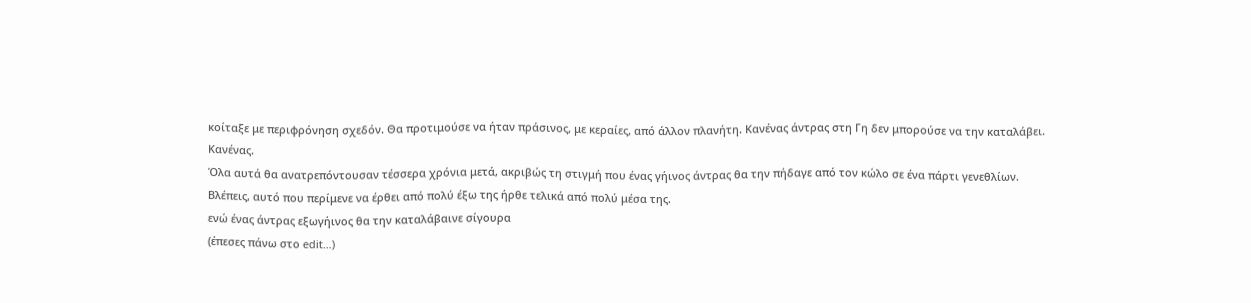κοίταξε με περιφρόνηση σχεδόν. Θα προτιμούσε να ήταν πράσινος, με κεραίες, από άλλον πλανήτη. Κανένας άντρας στη Γη δεν μπορούσε να την καταλάβει.
Κανένας.
Όλα αυτά θα ανατρεπόντουσαν τέσσερα χρόνια μετά, ακριβώς τη στιγμή που ένας γήινος άντρας θα την πήδαγε από τον κώλο σε ένα πάρτι γενεθλίων.
Βλέπεις, αυτό που περίμενε να έρθει από πολύ έξω της ήρθε τελικά από πολύ μέσα της.
ενώ ένας άντρας εξωγήινος θα την καταλάβαινε σίγουρα
(έπεσες πάνω στο edit…)